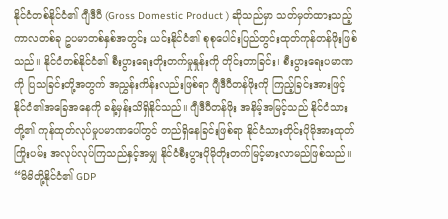နိုင်ငံတစ်နိုင်ငံ၏ ဂျီဒီပီ (Gross Domestic Product ) ဆိုသည်မှာ သတ်မှတ်ထားသည့် ကာလတစ်ခု ဥပမာတစ်နှစ်အတွင်း ယင်းနိုင်ငံ၏ စုစုပေါင်းပြည်တွင်းထုတ်ကုန်တန်ဖိုးဖြစ်သည်။ နိုင်ငံတစ်နိုင်ငံ၏ စီးပွားရေးတိုးတက်မှုနှုန်းကို တိုင်းတာခြင်း၊ စီးပွားရေးပမာဏကို ပြသခြင်းတို့အတွက် အညွှန်းကိန်းလည်းဖြစ်ရာ ဂျီဒီပီတန်ဖိုးကို ကြည့်ခြင်းအားဖြင့် နိုင်ငံ၏အခြေအနေကို ခန့်မှန်းသိရှိနိုင်သည်။ ဂျီဒီပီတန်ဖိုး အနိမ့်အမြင့်သည် နိုင်ငံသားတို့၏ ကုန်ထုတ်လုပ်မှုပမာဏပေါ်တွင် တည်ရှိနေခြင်းဖြစ်ရာ နိုင်ငံသားတိုင်းပိုမိုအားထုတ်ကြိုးပမ်း အလုပ်လုပ်ကြသည်နှင့်အမျှ နိုင်ငံစီးပွားပိုမိုတိုးတက်မြင့်မားလာမည်ဖြစ်သည်။
“မိမိတို့နိုင်ငံ၏ GDP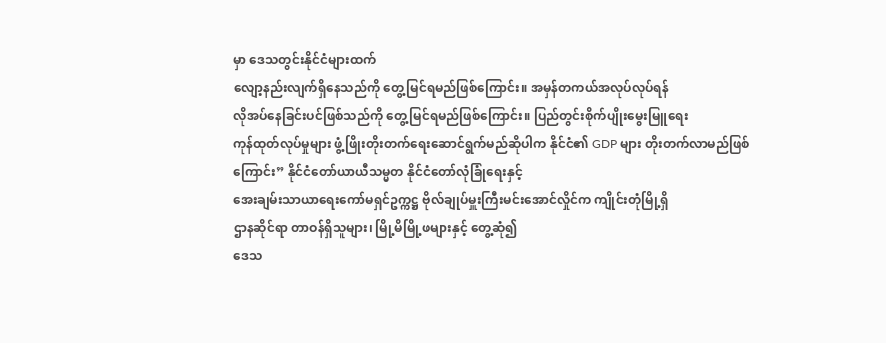မှာ ဒေသတွင်းနိုင်ငံများထက်
လျော့နည်းလျက်ရှိနေသည်ကို တွေ့မြင်ရမည်ဖြစ်ကြောင်း။ အမှန်တကယ်အလုပ်လုပ်ရန်
လိုအပ်နေခြင်းပင်ဖြစ်သည်ကို တွေ့မြင်ရမည်ဖြစ်ကြောင်း။ ပြည်တွင်းစိုက်ပျိုးမွေးမြူရေး
ကုန်ထုတ်လုပ်မှုများ ဖွံ့ဖြိုးတိုးတက်ရေးဆောင်ရွက်မည်ဆိုပါက နိုင်ငံ၏ GDP များ တိုးတက်လာမည်ဖြစ်ကြောင်း” နိုင်ငံတော်ယာယီသမ္မတ နိုင်ငံတော်လုံခြုံရေးနှင့်
အေးချမ်းသာယာရေးကော်မရှင်ဥက္ကဋ္ဌ ဗိုလ်ချုပ်မှူးကြီးမင်းအောင်လှိုင်က ကျိုင်းတုံမြို့ရှိ
ဌာနဆိုင်ရာ တာဝန်ရှိသူများ၊ မြို့မိမြို့ဖများနှင့် တွေ့ဆုံ၍
ဒေသ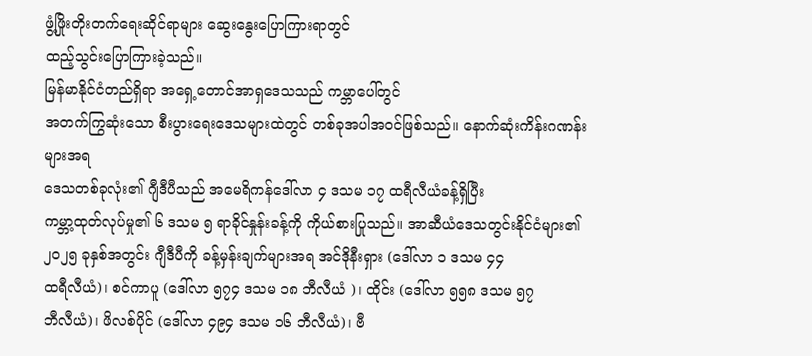ဖွံ့ဖြိုးတိုးတက်ရေးဆိုင်ရာများ ဆွေးနွေးပြောကြားရာတွင်
ထည့်သွင်းပြောကြားခဲ့သည်။
မြန်မာနိုင်ငံတည်ရှိရာ အရှေ့တောင်အာရှဒေသသည် ကမ္ဘာပေါ်တွင်
အတက်ကြွဆုံးသော စီးပွားရေးဒေသများထဲတွင် တစ်ခုအပါအဝင်ဖြစ်သည်။ နောက်ဆုံးကိန်းဂဏန်းများအရ
ဒေသတစ်ခုလုံး၏ ဂျီဒီပီသည် အမေရိကန်ဒေါ်လာ ၄ ဒသမ ၁၇ ထရီလီယံခန့်ရှိပြီး
ကမ္ဘာ့ထုတ်လုပ်မှု၏ ၆ ဒသမ ၅ ရာခိုင်နှုန်းခန့်ကို ကိုယ်စားပြုသည်။ အာဆီယံဒေသတွင်းနိုင်ငံများ၏
၂၀၂၅ ခုနှစ်အတွင်း ဂျီဒီပီကို ခန့်မှန်းချက်များအရ အင်ဒိုနီးရှား (ဒေါ်လာ ၁ ဒသမ ၄၄
ထရီလီယံ)၊ စင်ကာပူ (ဒေါ်လာ ၅၇၄ ဒသမ ၁၈ ဘီလီယံ )၊ ထိုင်း (ဒေါ်လာ ၅၅၈ ဒသမ ၅၇
ဘီလီယံ)၊ ဖိလစ်ပိုင် (ဒေါ်လာ ၄၉၄ ဒသမ ၁၆ ဘီလီယံ)၊ ဗီ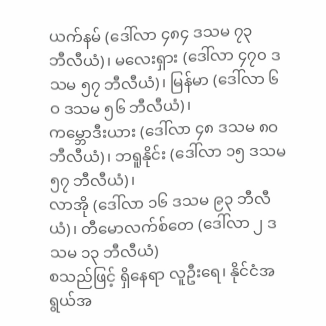ယက်နမ် (ဒေါ်လာ ၄၈၄ ဒသမ ၇၃
ဘီလီယံ)၊ မလေးရှား (ဒေါ်လာ ၄၇၀ ဒသမ ၅၇ ဘီလီယံ)၊ မြန်မာ (ဒေါ်လာ ၆ဝ ဒသမ ၅၆ ဘီလီယံ)၊
ကမ္ဘောဒီးယား (ဒေါ်လာ ၄၈ ဒသမ ၈ဝ ဘီလီယံ)၊ ဘရူနိုင်း (ဒေါ်လာ ၁၅ ဒသမ ၅၇ ဘီလီယံ)၊
လာအို (ဒေါ်လာ ၁၆ ဒသမ ၉၃ ဘီလီယံ)၊ တီမောလက်စ်တေ (ဒေါ်လာ ၂ ဒသမ ၁၃ ဘီလီယံ)
စသည်ဖြင့် ရှိနေရာ လူဦးရေ၊ နိုင်ငံအရွယ်အ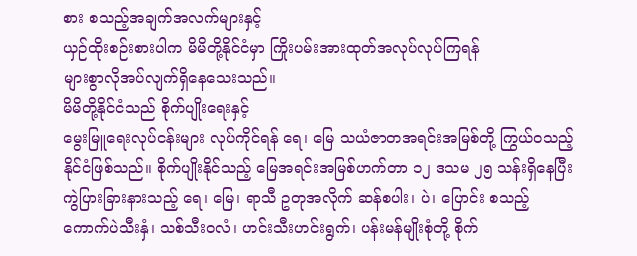စား စသည့်အချက်အလက်များနှင့်
ယှဉ်ထိုးစဉ်းစားပါက မိမိတို့နိုင်ငံမှာ ကြိုးပမ်းအားထုတ်အလုပ်လုပ်ကြရန်
များစွာလိုအပ်လျက်ရှိနေသေးသည်။
မိမိတို့နိုင်ငံသည် စိုက်ပျိုးရေးနှင့်
မွေးမြူရေးလုပ်ငန်းများ လုပ်ကိုင်ရန် ရေ၊ မြေ သယံဇာတအရင်းအမြစ်တို့ ကြွယ်ဝသည့်
နိုင်ငံဖြစ်သည်။ စိုက်ပျိုးနိုင်သည့် မြေအရင်းအမြစ်ဟက်တာ ၁၂ ဒသမ ၂၅ သန်းရှိနေပြီး
ကွဲပြားခြားနားသည့် ရေ၊ မြေ၊ ရာသီ ဥတုအလိုက် ဆန်စပါး၊ ပဲ၊ ပြောင်း စသည့်
ကောက်ပဲသီးနှံ၊ သစ်သီးဝလံ၊ ဟင်းသီးဟင်းရွက်၊ ပန်းမန်မျိုးစုံတို့ စိုက်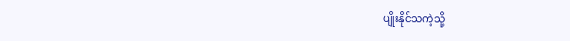ပျိုးနိုင်သကဲ့သို့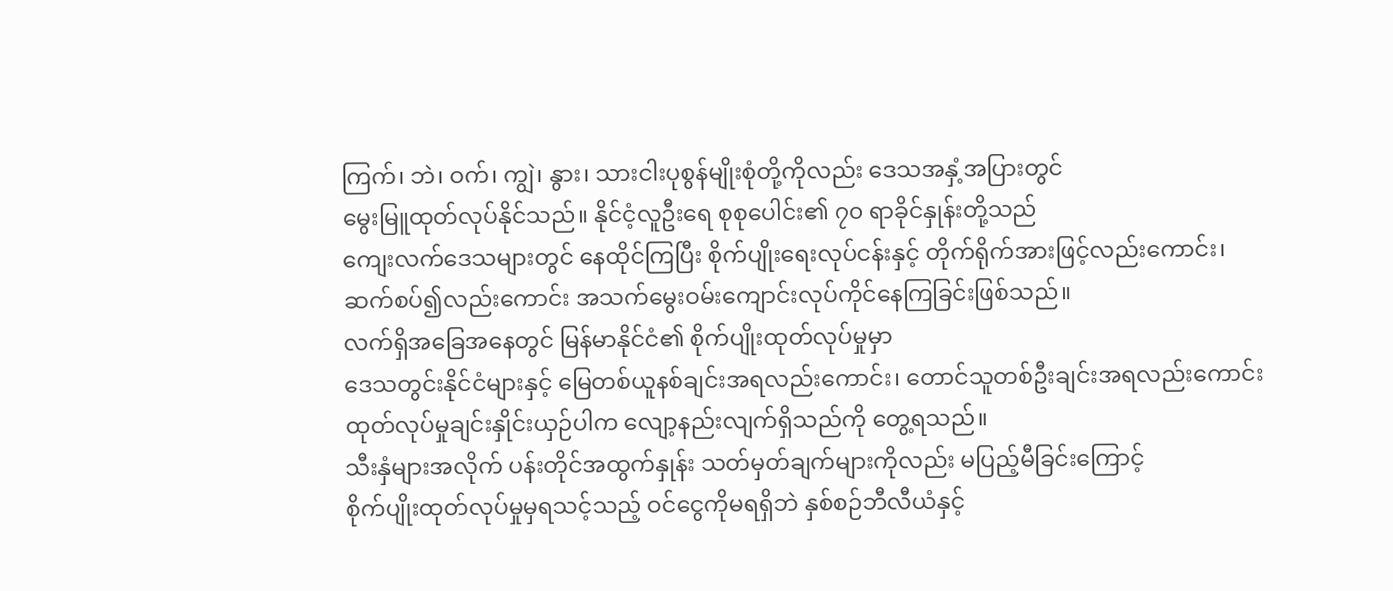ကြက်၊ ဘဲ၊ ဝက်၊ ကျွဲ၊ နွား၊ သားငါးပုစွန်မျိုးစုံတို့ကိုလည်း ဒေသအနှံ့အပြားတွင်
မွေးမြူထုတ်လုပ်နိုင်သည်။ နိုင်ငံ့လူဦးရေ စုစုပေါင်း၏ ၇၀ ရာခိုင်နှုန်းတို့သည်
ကျေးလက်ဒေသများတွင် နေထိုင်ကြပြီး စိုက်ပျိုးရေးလုပ်ငန်းနှင့် တိုက်ရိုက်အားဖြင့်လည်းကောင်း၊
ဆက်စပ်၍လည်းကောင်း အသက်မွေးဝမ်းကျောင်းလုပ်ကိုင်နေကြခြင်းဖြစ်သည်။
လက်ရှိအခြေအနေတွင် မြန်မာနိုင်ငံ၏ စိုက်ပျိုးထုတ်လုပ်မှုမှာ
ဒေသတွင်းနိုင်ငံများနှင့် မြေတစ်ယူနစ်ချင်းအရလည်းကောင်း၊ တောင်သူတစ်ဦးချင်းအရလည်းကောင်း
ထုတ်လုပ်မှုချင်းနှိုင်းယှဉ်ပါက လျော့နည်းလျက်ရှိသည်ကို တွေ့ရသည်။
သီးနှံများအလိုက် ပန်းတိုင်အထွက်နှုန်း သတ်မှတ်ချက်များကိုလည်း မပြည့်မီခြင်းကြောင့်
စိုက်ပျိုးထုတ်လုပ်မှုမှရသင့်သည့် ဝင်ငွေကိုမရရှိဘဲ နှစ်စဉ်ဘီလီယံနှင့်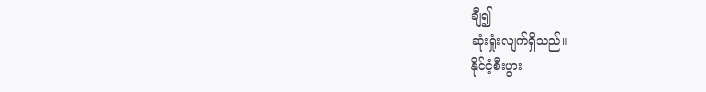ချီ၍
ဆုံးရှုံးလျက်ရှိသည်။
နိုင်ငံ့စီးပွား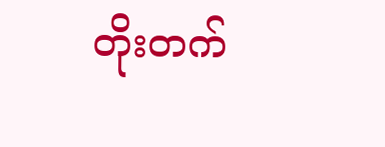တိုးတက်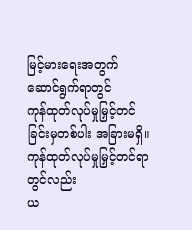မြင့်မားရေးအတွက် ဆောင်ရွက်ရာတွင်
ကုန်ထုတ်လုပ်မှုမြှင့်တင်ခြင်းမှတစ်ပါး အခြားမရှိ။ ကုန်ထုတ်လုပ်မှုမြှင့်တင်ရာတွင်လည်း
ယ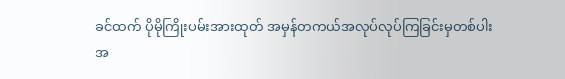ခင်ထက် ပိုမိုကြိုးပမ်းအားထုတ် အမှန်တကယ်အလုပ်လုပ်ကြခြင်းမှတစ်ပါး
အ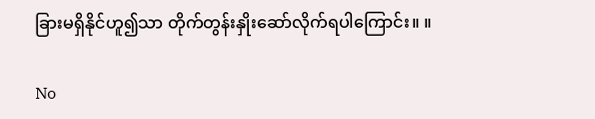ခြားမရှိနိုင်ဟူ၍သာ တိုက်တွန်းနှိုးဆော်လိုက်ရပါကြောင်း။ ။

No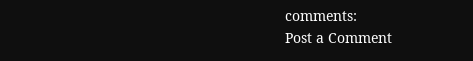comments:
Post a Comment